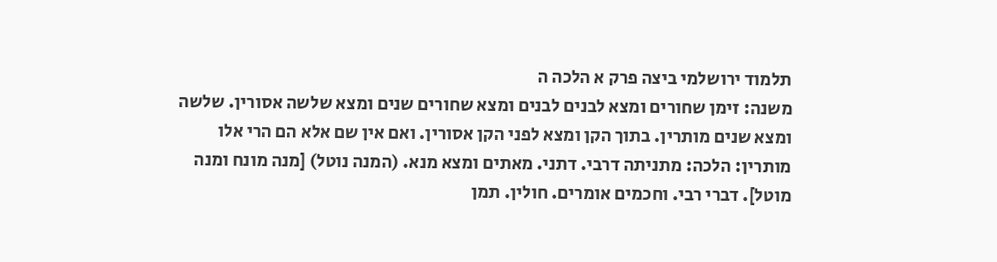תלמוד ירושלמי ביצה פרק א הלכה ה
משנה: זימן שחורים ומצא לבנים לבנים ומצא שחורים שנים ומצא שלשה אסורין. שלשה ומצא שנים מותרין. בתוך הקן ומצא לפני הקן אסורין. ואם אין שם אלא הם הרי אלו מותרין: הלכה: מתניתה דרבי. דתני. מאתים ומצא מנא. (המנה נוטל) [מנה מונח ומנה מוטל]. דברי רבי. וחכמים אומרים. חולין. תמן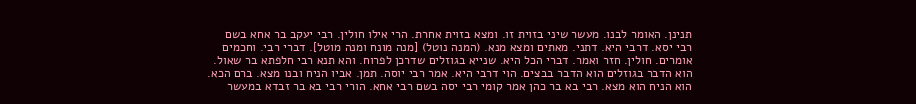תנינן. האומר לבנו. מעשר שיני בזוית זו. ומצא בזוית אחרת. הרי אילו חולין. רבי יעקב בר אחא בשם רבי יסא. דרבי היא. דתני. מאתים ומצא מנא. (המנה נוטל) [מנה מונח ומנה מוטל]. דברי רבי. וחכמים אומרים. חולין. חזר ואמר. דברי הכל היא. שנייא בגוזלים שדרכן לפרוח. והא תנא רבי חלפתא בר שאול. הוא הדבר בגוזלים הוא הדבר בבצים. הוי דרבי היא. אמר רבי יוסה. תמן. אביו הניח ובנו מצא. ברם הכא. הוא הניח הוא מצא. רבי בא בר כהן אמר קומי רבי יסה בשם רבי אחא. הורי רבי בא בר זבדא במעשר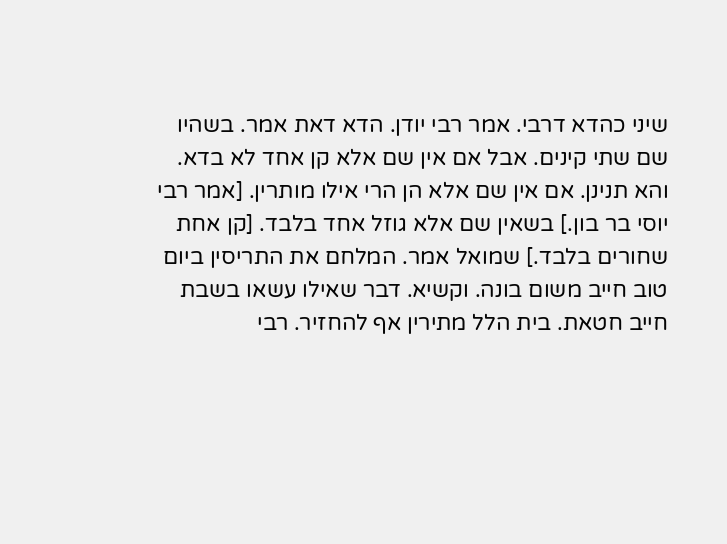שיני כהדא דרבי. אמר רבי יודן. הדא דאת אמר. בשהיו שם שתי קינים. אבל אם אין שם אלא קן אחד לא בדא. והא תנינן. אם אין שם אלא הן הרי אילו מותרין. [אמר רבי יוסי בר בון.] בשאין שם אלא גוזל אחד בלבד. [קן אחת שחורים בלבד.] שמואל אמר. המלחם את התריסין ביום טוב חייב משום בונה. וקשיא. דבר שאילו עשאו בשבת חייב חטאת. בית הלל מתירין אף להחזיר. רבי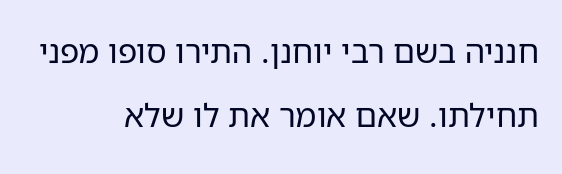חנניה בשם רבי יוחנן. התירו סופו מפני תחילתו. שאם אומר את לו שלא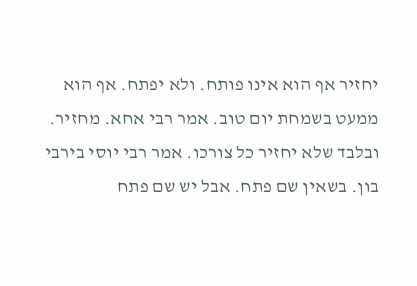יחזיר אף הוא אינו פותח. ולא יפתח. אף הוא ממעט בשמחת יום טוב. אמר רבי אחא. מחזיר. ובלבד שלא יחזיר כל צורכו. אמר רבי יוסי בירבי בון. בשאין שם פתח. אבל יש שם פתח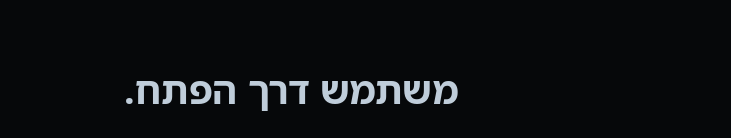משתמש דרך הפתח.